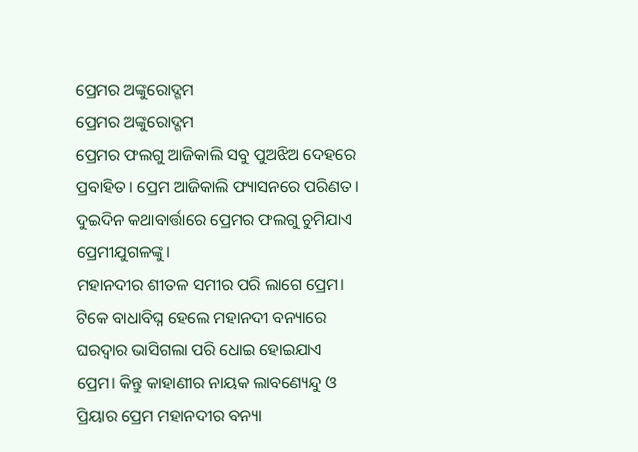ପ୍ରେମର ଅଙ୍କୁରୋଦ୍ଗମ
ପ୍ରେମର ଅଙ୍କୁରୋଦ୍ଗମ
ପ୍ରେମର ଫଲଗୁ ଆଜିକାଲି ସବୁ ପୁଅଝିଅ ଦେହରେ ପ୍ରବାହିତ। ପ୍ରେମ ଆଜିକାଲି ଫ୍ୟାସନରେ ପରିଣତ। ଦୁଇଦିନ କଥାବାର୍ତ୍ତାରେ ପ୍ରେମର ଫଲଗୁ ଚୁମିଯାଏ ପ୍ରେମୀଯୁଗଳଙ୍କୁ।
ମହାନଦୀର ଶୀତଳ ସମୀର ପରି ଲାଗେ ପ୍ରେମ। ଟିକେ ବାଧାବିଘ୍ନ ହେଲେ ମହାନଦୀ ବନ୍ୟାରେ ଘରଦ୍ଵାର ଭାସିଗଲା ପରି ଧୋଇ ହୋଇଯାଏ ପ୍ରେମ। କିନ୍ତୁ କାହାଣୀର ନାୟକ ଲାବଣ୍ୟେନ୍ଦୁ ଓ ପ୍ରିୟାର ପ୍ରେମ ମହାନଦୀର ବନ୍ୟା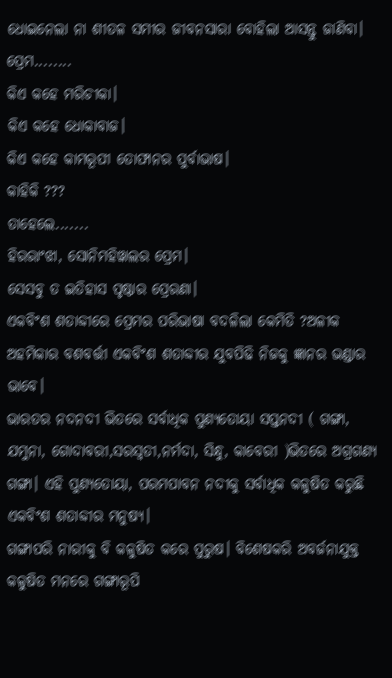ଧୋଇନେଲା ନା ଶୀତଳ ସମୀର ଜୀବନସାରା ବୋହିଲା ଆସନ୍ତୁ ଜାଣିବା।
ପ୍ରେମ........
କିଏ କହେ ମରିଚୀକା।
କିଏ କହେ ଧୋକାବାଜ।
କିଏ କହେ କାମରୂପୀ ତୋଫାନର ପୁର୍ବାଭାଷ।
କାହିକି ???
ତାହେଲେ.......
ହିରରାଂଝା, ସୋନିମହିୱାଲର ପ୍ରେମ।
ସେସବୁ ତ ଇତିହାସ ପୃଷ୍ଠାର ପ୍ରେରଣା।
ଏକବିଂଶ ଶତାବ୍ଦୀରେ ପ୍ରେମର ପରିଭାଷା ବଦଳିଲା କେମିତି ?ଅଳୀକ ଅହମିକାର ବଶବର୍ତ୍ତୀ ଏକବିଂଶ ଶତାବ୍ଦୀର ଯୁବପିଢି ନିଜକୁ ଜ୍ଞାନର ଭଣ୍ଡାର ଭାବେ।
ଭାରତର ନଦନଦୀ ଭିତରେ ସର୍ବାଧିକ ପୁଣ୍ୟତୋୟା ସପ୍ତନଦୀ ( ଗଙ୍ଗା, ଯମୁନା, ଗୋଦାବରୀ,ସରସ୍ଵତୀ,ନର୍ମଦା, ସିନ୍ଧୁ, କାବେରୀ )ଭିତରେ ଅଗ୍ରଗଣ୍ୟ ଗଙ୍ଗା। ଏହି ପୁଣ୍ୟତୋୟା, ପରମପାବନ ନଦୀକୁ ସର୍ବାଧିକ କଳୁଷିତ କରୁଛି ଏକବିଂଶ ଶତାବ୍ଦୀର ମନୁଷ୍ଯ।
ଗଙ୍ଗାପରି ନାରୀକୁ ବି କଳୁଷିତ କରେ ପୁରୁଷ। ବିଶେଷକରି ଅବର୍ଜନାଯୁକ୍ତ କଳୁଷିତ ମନରେ ଗଙ୍ଗାରୂପି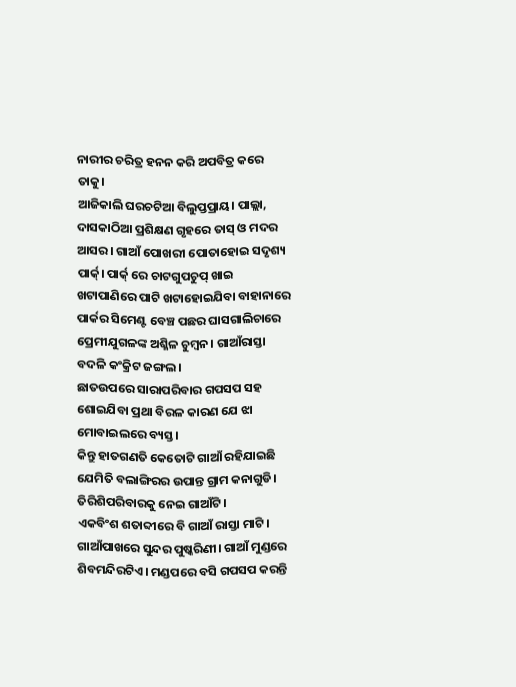ନାରୀର ଚରିତ୍ର ହନନ କରି ଅପବିତ୍ର କରେ ତାକୁ।
ଆଜିକାଲି ଘରଚଟିଆ ବିଲୁପ୍ତପ୍ରାୟ। ପାଲ୍ଲା, ଦାସକାଠିଆ ପ୍ରଶିକ୍ଷଣ ଗୃହରେ ତାସ୍ ଓ ମଦର ଆସର। ଗାଆଁ ପୋଖରୀ ପୋତାହୋଇ ସଦୃଶ୍ୟ ପାର୍କ୍। ପାର୍କ୍ ରେ ଚାଟଗୁପଚୁପ୍ ଖାଇ ଖଟାପାଣିରେ ପାଟି ଖଟାହୋଇଯିବା ବାହାନାରେ ପାର୍କର ସିମେଣ୍ଟ ବେଞ୍ଚ ପଛର ଘାସଗାଲିଚାରେ ପ୍ରେମୀଯୁଗଳଙ୍କ ଅଶ୍ଳିଳ ଚୁମ୍ବନ। ଗାଆଁରାସ୍ତା ବଦଳି କଂକ୍ରିଟ ଜଙ୍ଗଲ।
ଛାତଉପରେ ସାରାପରିବାର ଗପସପ ସହ ଶୋଇଯିବା ପ୍ରଥା ବିରଳ କାରଣ ଯେ ଝା ମୋବାଇଲରେ ବ୍ୟସ୍ତ।
କିନ୍ତୁ ହାତଗଣତି କେତୋଟି ଗାଆଁ ରହିଯାଇଛି ଯେମିତି ବଲାଙ୍ଗିରର ଉପାନ୍ତ ଗ୍ରାମ କନାଗୁଡି। ତିରିଶିପରିବାରକୁ ନେଇ ଗାଆଁଟି।
ଏକବିଂଶ ଶତାବ୍ଦୀରେ ବି ଗାଆଁ ରାସ୍ତା ମାଟି। ଗାଆଁପାଖରେ ସୁନ୍ଦର ପୁଷ୍କରିଣୀ। ଗାଆଁ ମୁଣ୍ଡରେ ଶିବମନ୍ଦିରଟିଏ। ମଣ୍ଡପରେ ବସି ଗପସପ କରନ୍ତି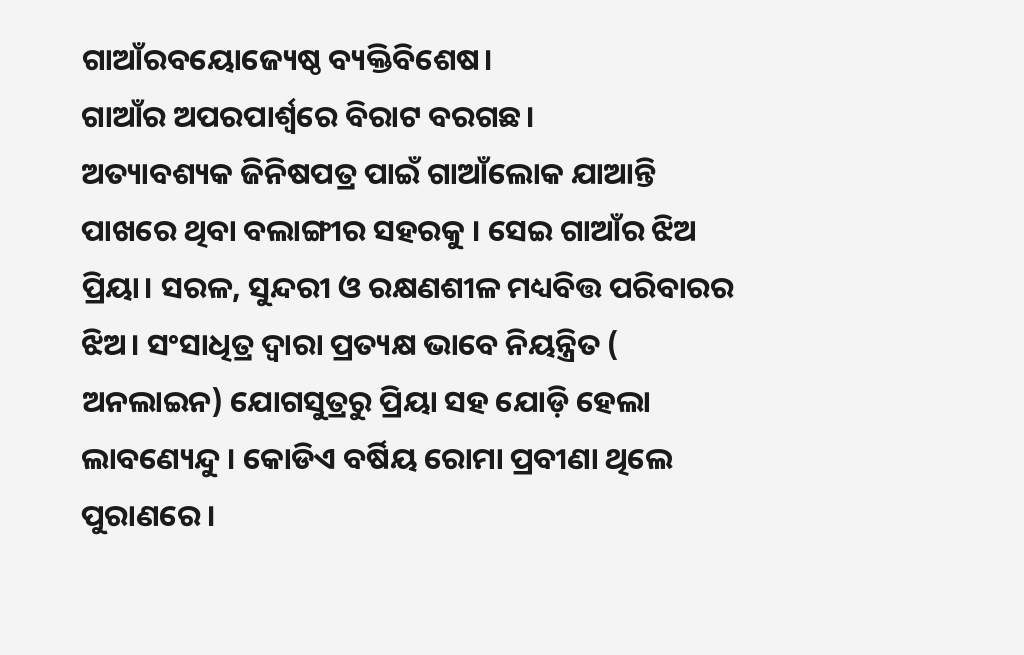ଗାଆଁରବୟୋଜ୍ୟେଷ୍ଠ ବ୍ୟକ୍ତିବିଶେଷ।
ଗାଆଁର ଅପରପାର୍ଶ୍ୱରେ ବିରାଟ ବରଗଛ।
ଅତ୍ୟାବଶ୍ୟକ ଜିନିଷପତ୍ର ପାଇଁ ଗାଆଁଲୋକ ଯାଆନ୍ତି ପାଖରେ ଥିବା ବଲାଙ୍ଗୀର ସହରକୁ । ସେଇ ଗାଆଁର ଝିଅ ପ୍ରିୟା। ସରଳ, ସୁନ୍ଦରୀ ଓ ରକ୍ଷଣଶୀଳ ମଧ୍ୟବିତ୍ତ ପରିବାରର ଝିଅ। ସଂସାଧିତ୍ର ଦ୍ଵାରା ପ୍ରତ୍ୟକ୍ଷ ଭାବେ ନିୟନ୍ତ୍ରିତ ( ଅନଲାଇନ) ଯୋଗସୁତ୍ରରୁ ପ୍ରିୟା ସହ ଯୋଡ଼ି ହେଲା ଲାବଣ୍ୟେନ୍ଦୁ । କୋଡିଏ ବର୍ଷିୟ ରୋମା ପ୍ରବୀଣା ଥିଲେ ପୁରାଣରେ।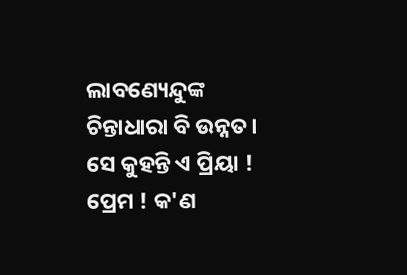ଲାବଣ୍ୟେନ୍ଦୁଙ୍କ ଚିନ୍ତାଧାରା ବି ଉନ୍ନତ। ସେ କୁହନ୍ତି ଏ ପ୍ରିୟା ! ପ୍ରେମ ! କ'ଣ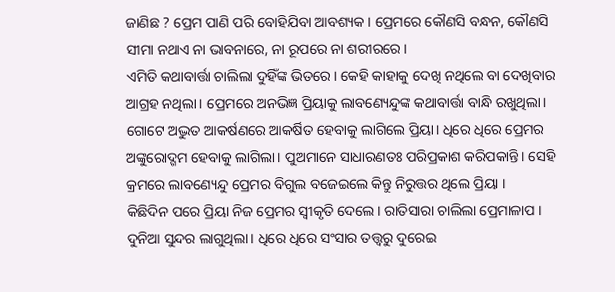ଜାଣିଛ ? ପ୍ରେମ ପାଣି ପରି ବୋହିଯିବା ଆବଶ୍ୟକ । ପ୍ରେମରେ କୌଣସି ବନ୍ଧନ, କୌଣସି ସୀମା ନଥାଏ ନା ଭାବନାରେ, ନା ରୂପରେ ନା ଶରୀରରେ।
ଏମିତି କଥାବାର୍ତ୍ତା ଚାଲିଲା ଦୁହିଁଙ୍କ ଭିତରେ। କେହି କାହାକୁ ଦେଖି ନଥିଲେ ବା ଦେଖିବାର ଆଗ୍ରହ ନଥିଲା। ପ୍ରେମରେ ଅନଭିଜ୍ଞ ପ୍ରିୟାକୁ ଲାବଣ୍ୟେନ୍ଦୁଙ୍କ କଥାବାର୍ତ୍ତା ବାନ୍ଧି ରଖୁଥିଲା। ଗୋଟେ ଅଦ୍ଭୁତ ଆକର୍ଷଣରେ ଆକର୍ଷିତ ହେବାକୁ ଲାଗିଲେ ପ୍ରିୟା। ଧିରେ ଧିରେ ପ୍ରେମର ଅଙ୍କୁରୋଦ୍ଗମ ହେବାକୁ ଲାଗିଲା। ପୁଅମାନେ ସାଧାରଣତଃ ପରିପ୍ରକାଶ କରିପକାନ୍ତି। ସେହି କ୍ରମରେ ଲାବଣ୍ୟେନ୍ଦୁ ପ୍ରେମର ବିଗୁଲ ବଜେଇଲେ କିନ୍ତୁ ନିରୁତ୍ତର ଥିଲେ ପ୍ରିୟା ।
କିଛିଦିନ ପରେ ପ୍ରିୟା ନିଜ ପ୍ରେମର ସ୍ଵୀକୃତି ଦେଲେ। ରାତିସାରା ଚାଲିଲା ପ୍ରେମାଳାପ । ଦୁନିଆ ସୁନ୍ଦର ଲାଗୁଥିଲା। ଧିରେ ଧିରେ ସଂସାର ତତ୍ତ୍ଵରୁ ଦୁରେଇ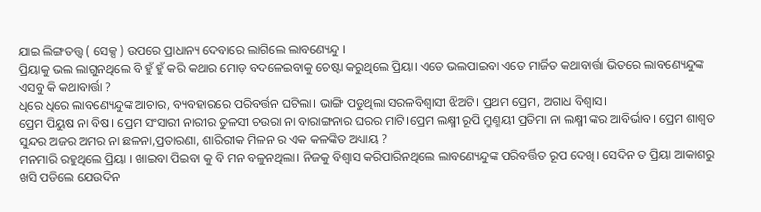ଯାଇ ଲିଙ୍ଗତତ୍ତ୍ଵ ( ସେକ୍ସ ) ଉପରେ ପ୍ରାଧାନ୍ୟ ଦେବାରେ ଲାଗିଲେ ଲାବଣ୍ୟେନ୍ଦୁ ।
ପ୍ରିୟାକୁ ଭଲ ଲାଗୁନଥିଲେ ବି ହୁଁ ହୁଁ କରି କଥାର ମୋଡ଼ ବଦଳେଇବାକୁ ଚେଷ୍ଟା କରୁଥିଲେ ପ୍ରିୟା। ଏତେ ଭଲପାଇବା ଏତେ ମାର୍ଜିତ କଥାବାର୍ତ୍ତା ଭିତରେ ଲାବଣ୍ୟେନ୍ଦୁଙ୍କ ଏସବୁ କି କଥାବାର୍ତ୍ତା ?
ଧିରେ ଧିରେ ଲାବଣ୍ୟେନ୍ଦୁଙ୍କ ଆଚାର, ବ୍ୟବହାରରେ ପରିବର୍ତ୍ତନ ଘଟିଲା। ଭାଙ୍ଗି ପଡୁଥିଲା ସରଳବିଶ୍ୱାସୀ ଝିଅଟି। ପ୍ରଥମ ପ୍ରେମ, ଅଗାଧ ବିଶ୍ବାସ।
ପ୍ରେମ ପିୟୁଷ ନା ବିଷ। ପ୍ରେମ ସଂସାରୀ ନାରୀର ତୁଳସୀ ଚଉରା ନା ବାରାଙ୍ଗନାର ଘରର ମାଟି।ପ୍ରେମ ଲକ୍ଷ୍ମୀ ରୂପି ମ୍ରୁଣ୍ମୟୀ ପ୍ରତିମା ନା ଲକ୍ଷ୍ମୀ ଙ୍କର ଆବିର୍ଭାବ। ପ୍ରେମ ଶାଶ୍ୱତ ସୁନ୍ଦର ଅଜର ଅମର ନା ଛଳନା,ପ୍ରତାରଣା, ଶାରିରୀକ ମିଳନ ର ଏକ କଳଙ୍କିତ ଅଧ୍ୟାୟ ?
ମନମାରି ରହୁଥିଲେ ପ୍ରିୟା । ଖାଇବା ପିଇବା କୁ ବି ମନ ବଳୁନଥିଲା। ନିଜକୁ ବିଶ୍ଵାସ କରିପାରିନଥିଲେ ଲାବଣ୍ୟେନ୍ଦୁଙ୍କ ପରିବର୍ତ୍ତିତ ରୂପ ଦେଖି। ସେଦିନ ତ ପ୍ରିୟା ଆକାଶରୁ ଖସି ପଡିଲେ ଯେଉଦିନ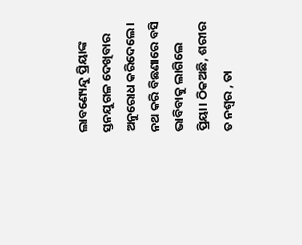ଲାବଣ୍ୟେନ୍ଦୁ ପ୍ରିୟାଙ୍କ ସ୍ତନଯୁଗଳ ଦେଖିବାର ଅନୁରୋଧ କରିଦେଲେ।
ନଥ କରି ବିଛଣାରେ ବସି ଭାବିବାକୁ ଲାଗିଲେ ପ୍ରିୟା। ଠିକଅଛି, ଶରୀର ତ ନଶ୍ଵର , ତା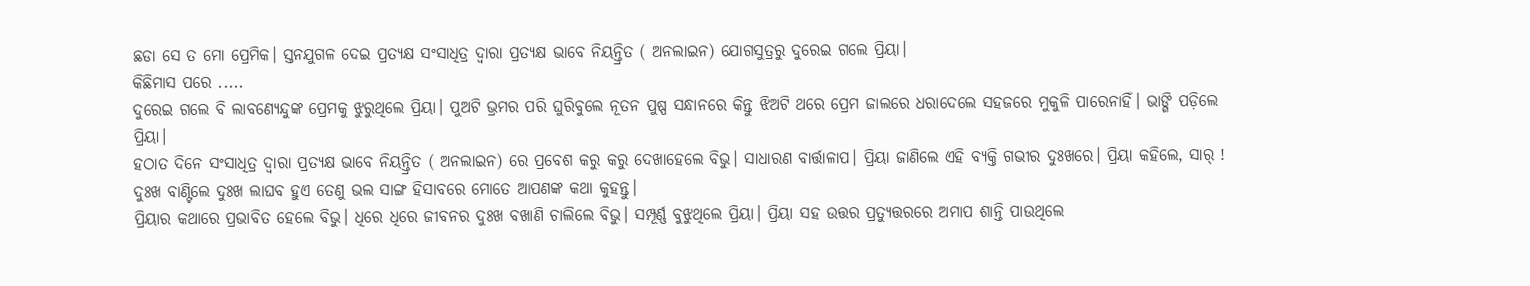ଛଡା ସେ ତ ମୋ ପ୍ରେମିକ। ସ୍ତନଯୁଗଳ ଦେଇ ପ୍ରତ୍ୟକ୍ଷ ସଂସାଧିତ୍ର ଦ୍ଵାରା ପ୍ରତ୍ୟକ୍ଷ ଭାବେ ନିୟନ୍ତ୍ରିତ ( ଅନଲାଇନ) ଯୋଗସୁତ୍ରରୁ ଦୁରେଇ ଗଲେ ପ୍ରିୟା।
କିଛିମାସ ପରେ .....
ଦୁରେଇ ଗଲେ ବି ଲାବଣ୍ୟେନ୍ଦୁଙ୍କ ପ୍ରେମକୁ ଝୁରୁଥିଲେ ପ୍ରିୟା। ପୁଅଟି ଭ୍ରମର ପରି ଘୁରିବୁଲେ ନୂତନ ପୁଷ୍ପ ସନ୍ଧାନରେ କିନ୍ତୁ ଝିଅଟି ଥରେ ପ୍ରେମ ଜାଲରେ ଧରାଦେଲେ ସହଜରେ ମୁକୁଳି ପାରେନାହିଁ। ଭାଙ୍ଗି ପଡ଼ିଲେ ପ୍ରିୟା।
ହଠାତ ଦିନେ ସଂସାଧିତ୍ର ଦ୍ଵାରା ପ୍ରତ୍ୟକ୍ଷ ଭାବେ ନିୟନ୍ତ୍ରିତ ( ଅନଲାଇନ) ରେ ପ୍ରବେଶ କରୁ କରୁ ଦେଖାହେଲେ ବିଭୁ। ସାଧାରଣ ବାର୍ତ୍ତାଳାପ। ପ୍ରିୟା ଜାଣିଲେ ଏହି ବ୍ୟକ୍ତି ଗଭୀର ଦୁଃଖରେ। ପ୍ରିୟା କହିଲେ, ସାର୍ ! ଦୁଃଖ ବାଣ୍ଟିଲେ ଦୁଃଖ ଲାଘବ ହୁଏ ତେଣୁ ଭଲ ସାଙ୍ଗ ହିସାବରେ ମୋତେ ଆପଣଙ୍କ କଥା କୁହନ୍ତୁ।
ପ୍ରିୟାର କଥାରେ ପ୍ରଭାବିତ ହେଲେ ବିଭୁ। ଧିରେ ଧିରେ ଜୀବନର ଦୁଃଖ ବଖାଣି ଚାଲିଲେ ବିଭୁ। ସମ୍ପୂର୍ଣ୍ଣ ବୁଝୁଥିଲେ ପ୍ରିୟା। ପ୍ରିୟା ସହ ଉତ୍ତର ପ୍ରତ୍ୟୁତ୍ତରରେ ଅମାପ ଶାନ୍ତି ପାଉଥିଲେ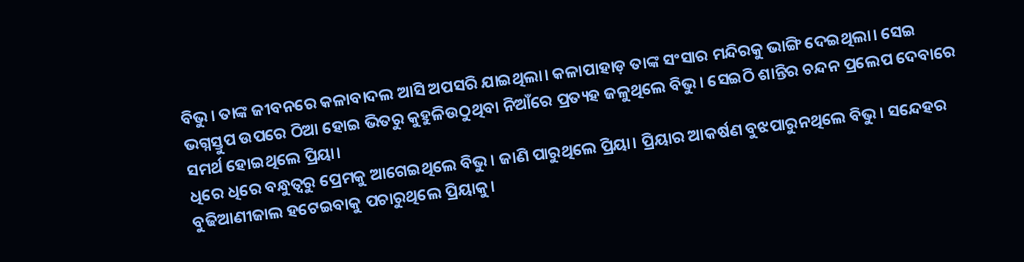ବିଭୁ। ତାଙ୍କ ଜୀବନରେ କଳାବାଦଲ ଆସି ଅପସରି ଯାଇଥିଲା। କଳାପାହାଡ଼ ତାଙ୍କ ସଂସାର ମନ୍ଦିରକୁ ଭାଙ୍ଗି ଦେଇଥିଲା। ସେଇ ଭଗ୍ନସ୍ତୁପ ଉପରେ ଠିଆ ହୋଇ ଭିତରୁ କୁହୁଳିଉଠୁଥିବା ନିଆଁରେ ପ୍ରତ୍ୟହ ଜଳୁଥିଲେ ବିଭୁ। ସେଇଠି ଶାନ୍ତିର ଚନ୍ଦନ ପ୍ରଲେପ ଦେବାରେ ସମର୍ଥ ହୋଇଥିଲେ ପ୍ରିୟା।
ଧିରେ ଧିରେ ବନ୍ଧୁତ୍ୱରୁ ପ୍ରେମକୁ ଆଗେଇଥିଲେ ବିଭୁ। ଜାଣି ପାରୁଥିଲେ ପ୍ରିୟା। ପ୍ରିୟାର ଆକର୍ଷଣ ବୁଝପାରୁନଥିଲେ ବିଭୁ। ସନ୍ଦେହର ବୁଢିଆଣୀଜାଲ ହଟେଇବାକୁ ପଚାରୁଥିଲେ ପ୍ରିୟାକୁ।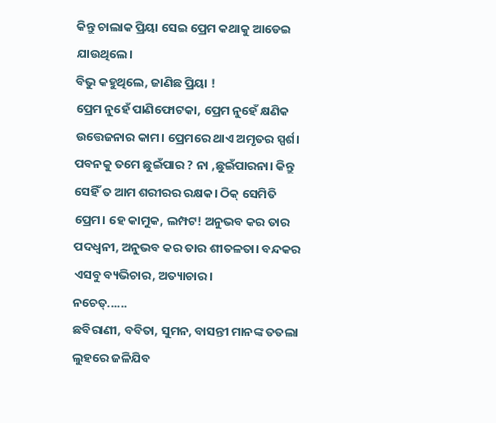କିନ୍ତୁ ଚାଲାକ ପ୍ରିୟା ସେଇ ପ୍ରେମ କଥାକୁ ଆଡେଇ ଯାଉଥିଲେ।
ବିଭୁ କହୁଥିଲେ, ଜାଣିଛ ପ୍ରିୟା !
ପ୍ରେମ ନୁହେଁ ପାଣିଫୋଟକା, ପ୍ରେମ ନୁହେଁ କ୍ଷଣିକ ଉତ୍ତେଜନାର କାମ। ପ୍ରେମରେ ଥାଏ ଅମୃତର ସ୍ପର୍ଶ। ପବନକୁ ତମେ ଛୁଇଁପାର ? ନା ,ଛୁଇଁପାରନା। କିନ୍ତୁ ସେହିଁ ତ ଆମ ଶରୀରର ରକ୍ଷକ। ଠିକ୍ ସେମିତି ପ୍ରେମ। ହେ କାମୁକ, ଲମ୍ପଟ! ଅନୁଭବ କର ତାର ପଦଧ୍ୱନୀ, ଅନୁଭବ କର ତାର ଶୀତଳତା। ବନ୍ଦକର ଏସବୁ ବ୍ୟଭିଚାର, ଅତ୍ୟାଚାର।
ନଚେତ୍......
ଛବିରାଣୀ, ବବିତା, ସୁମନ, ବାସନ୍ତୀ ମାନଙ୍କ ତତଲା ଲୁହରେ ଜଳିଯିବ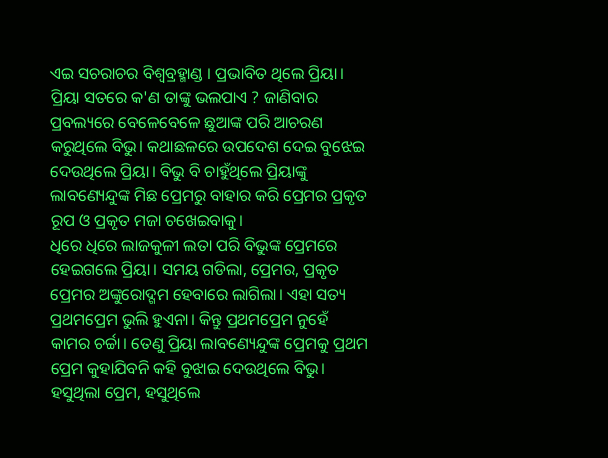ଏଇ ସଚରାଚର ବିଶ୍ବବ୍ରହ୍ମାଣ୍ଡ । ପ୍ରଭାବିତ ଥିଲେ ପ୍ରିୟା। ପ୍ରିୟା ସତରେ କ'ଣ ତାଙ୍କୁ ଭଲପାଏ ? ଜାଣିବାର ପ୍ରବଲ୍ୟରେ ବେଳେବେଳେ ଛୁଆଙ୍କ ପରି ଆଚରଣ କରୁଥିଲେ ବିଭୁ। କଥାଛଳରେ ଉପଦେଶ ଦେଇ ବୁଝେଇ ଦେଉଥିଲେ ପ୍ରିୟା। ବିଭୁ ବି ଚାହୁଁଥିଲେ ପ୍ରିୟାଙ୍କୁ ଲାବଣ୍ୟେନ୍ଦୁଙ୍କ ମିଛ ପ୍ରେମରୁ ବାହାର କରି ପ୍ରେମର ପ୍ରକୃତ ରୂପ ଓ ପ୍ରକୃତ ମଜା ଚଖେଇବାକୁ।
ଧିରେ ଧିରେ ଲାଜକୁଳୀ ଲତା ପରି ବିଭୁଙ୍କ ପ୍ରେମରେ ହେଇଗଲେ ପ୍ରିୟା। ସମୟ ଗଡିଲା, ପ୍ରେମର, ପ୍ରକୃତ ପ୍ରେମର ଅଙ୍କୁରୋଦ୍ଗମ ହେବାରେ ଲାଗିଲା। ଏହା ସତ୍ୟ ପ୍ରଥମପ୍ରେମ ଭୁଲି ହୁଏନା। କିନ୍ତୁ ପ୍ରଥମପ୍ରେମ ନୁହେଁ କାମର ଚର୍ଚ୍ଚା। ତେଣୁ ପ୍ରିୟା ଲାବଣ୍ୟେନ୍ଦୁଙ୍କ ପ୍ରେମକୁ ପ୍ରଥମ ପ୍ରେମ କୁହାଯିବନି କହି ବୁଝାଇ ଦେଉଥିଲେ ବିଭୁ। ହସୁଥିଲା ପ୍ରେମ, ହସୁଥିଲେ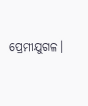ପ୍ରେମୀଯୁଗଳ।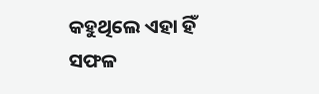କହୁଥିଲେ ଏହା ହିଁ ସଫଳ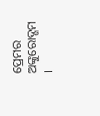ପ୍ରେମର ଅଙ୍କୁରୋଦ୍ଗମ ।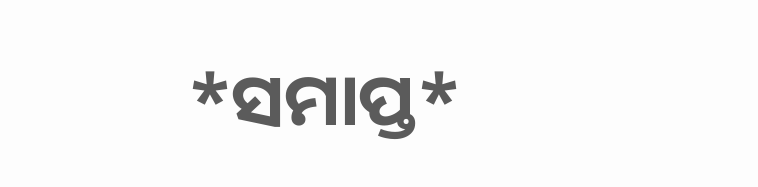*ସମାପ୍ତ*